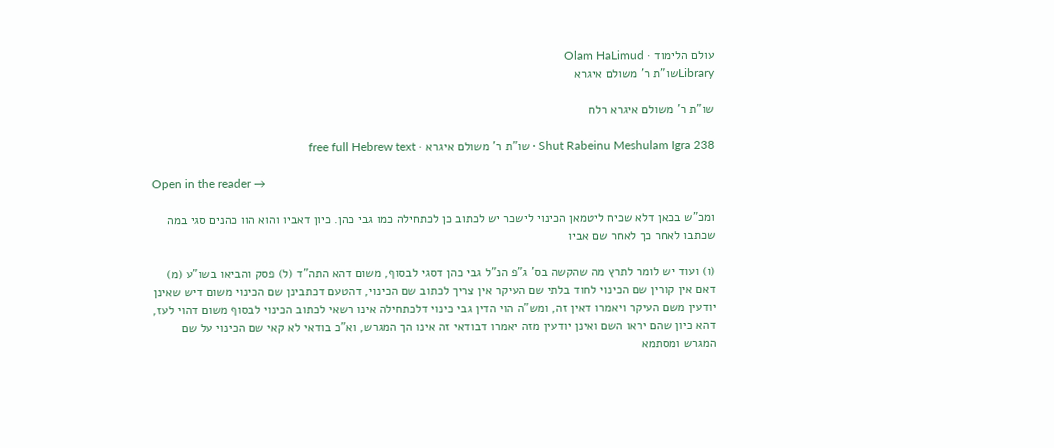עולם הלימוד · Olam HaLimud
Libraryשו"ת ר' משולם איגרא

שו"ת ר' משולם איגרא רלח

Shut Rabeinu Meshulam Igra 238 · שו"ת ר' משולם איגרא · free full Hebrew text

Open in the reader →

ומכ"ש בכאן דלא שכיח ליטמאן הכינוי לישכר יש לכתוב כן לכתחילה כמו גבי כהן. כיון דאביו והוא הוו כהנים סגי במה שכתבו לאחר כך לאחר שם אביו

(ו) ועוד יש לומר לתרץ מה שהקשה בס' ג"פ הנ"ל גבי כהן דסגי לבסוף, משום דהא התה"ד (ל) פסק והביאו בשו"ע (מ) דאם אין קורין שם הכינוי לחוד בלתי שם העיקר אין צריך לכתוב שם הכינוי, דהטעם דכתבינן שם הכינוי משום דיש שאינן יודעין משם העיקר ויאמרו דאין זה, ומש"ה הוי הדין גבי כינוי דלכתחילה אינו רשאי לכתוב הכינוי לבסוף משום דהוי לעז, דהא כיון שהם יראו השם ואינן יודעין מזה יאמרו דבודאי זה אינו הך המגרש, וא"כ בודאי לא קאי שם הכינוי על שם המגרש ומסתמא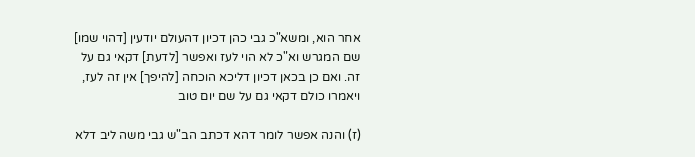אחר הוא, ומשא"כ גבי כהן דכיון דהעולם יודעין [דהוי שמו] שם המגרש וא"כ לא הוי לעז ואפשר [לדעת] דקאי גם על זה. ואם כן בכאן דכיון דליכא הוכחה [להיפך] אין זה לעז, ויאמרו כולם דקאי גם על שם יום טוב

(ז) והנה אפשר לומר דהא דכתב הב"ש גבי משה ליב דלא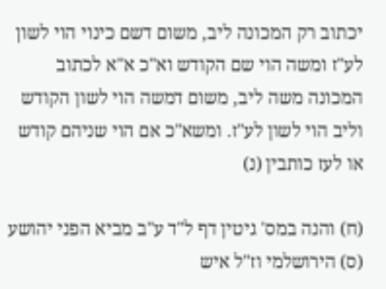יכתוב רק המכונה ליב, משום דשם כינוי הוי לשון לע"ז ומשה הוי שם הקודש וא"כ א"א לכתוב המכונה משה ליב, משום דמשה הוי לשון הקודש וליב הוי לשון לע"ז. ומשא"כ אם הוי שניהם קודש או לעז כותבין (נ)

(ח) והנה במס' גיטין דף ל"ד ע"ב מביא הפני יהושע (ס) הירושלמי וז"ל איש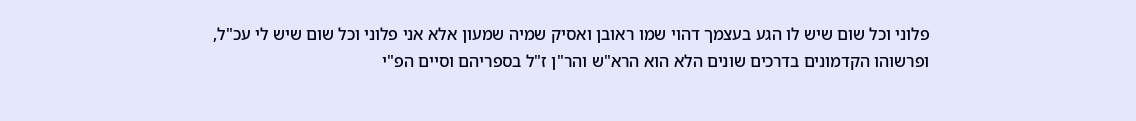פלוני וכל שום שיש לו הגע בעצמך דהוי שמו ראובן ואסיק שמיה שמעון אלא אני פלוני וכל שום שיש לי עכ"ל, ופרשוהו הקדמונים בדרכים שונים הלא הוא הרא"ש והר"ן ז"ל בספריהם וסיים הפ"י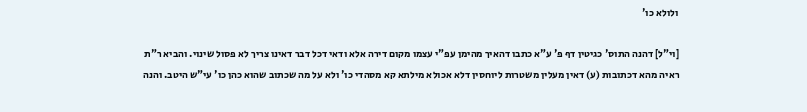ולולא כו'

[וי"ל] דהנה התוס' כגיטין דף פ' ע"א כתבו דהאיך מהימן עפ"י עצמו מקום דירה אלא ודאי דכל דבר דאינו צריך לא פסול שינוי. והביא ר"ת ראיה מהא דכתובות (ע) דאין מעלין משטרות ליוחסין דלא אכולא מילתא קא מסהדי כו' ולא על מה שכתוב שהוא כהן כו' עי"ש היטב. והנה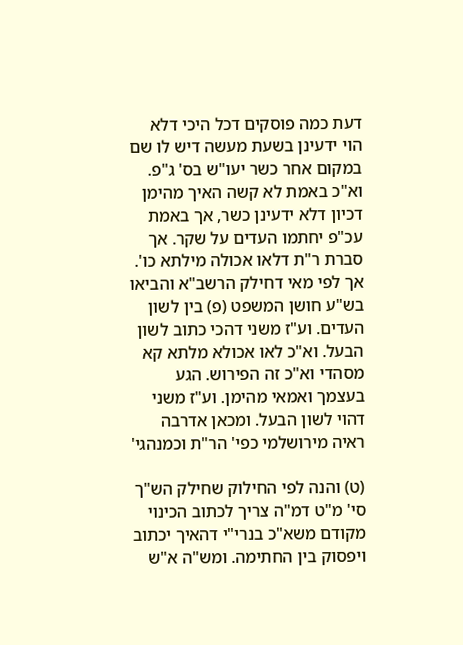דעת כמה פוסקים דכל היכי דלא הוי ידעינן בשעת מעשה דיש לו שם במקום אחר כשר יעו"ש בס' ג"פ. וא"כ באמת לא קשה האיך מהימן דכיון דלא ידעינן כשר, אך באמת עכ"פ יחתמו העדים על שקר. אך סברת ר"ת דלאו אכולה מילתא כו'. אך לפי מאי דחילק הרשב"א והביאו בש"ע חושן המשפט (פ) בין לשון העדים. וע"ז משני דהכי כתוב לשון הבעל. וא"כ לאו אכולא מלתא קא מסהדי וא"כ זה הפירוש. הגע בעצמך ואמאי מהימן. וע"ז משני דהוי לשון הבעל. ומכאן אדרבה ראיה מירושלמי כפי' הר"ת וכמנהגי'

(ט) והנה לפי החילוק שחילק הש"ך סי' מ"ט דמ"ה צריך לכתוב הכינוי מקודם משא"כ בנרי"י דהאיך יכתוב ויפסוק בין החתימה. ומש"ה א"ש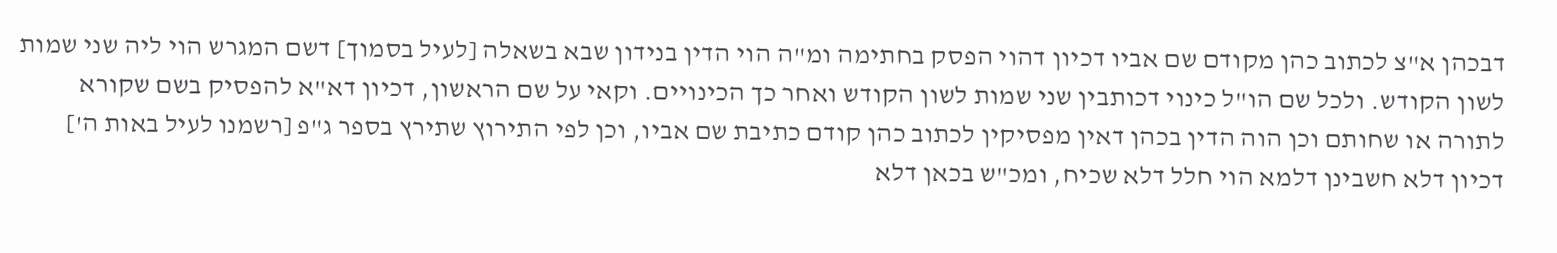דבכהן א"צ לכתוב כהן מקודם שם אביו דכיון דהוי הפסק בחתימה ומ"ה הוי הדין בנידון שבא בשאלה [לעיל בסמוך] דשם המגרש הוי ליה שני שמות לשון הקודש. ולכל שם הו"ל כינוי דכותבין שני שמות לשון הקודש ואחר כך הכינויים. וקאי על שם הראשון, דכיון דא"א להפסיק בשם שקורא לתורה או שחותם וכן הוה הדין בכהן דאין מפסיקין לכתוב כהן קודם כתיבת שם אביו, וכן לפי התירוץ שתירץ בספר ג"פ [רשמנו לעיל באות ה'] דכיון דלא חשבינן דלמא הוי חלל דלא שכיח, ומכ"ש בכאן דלא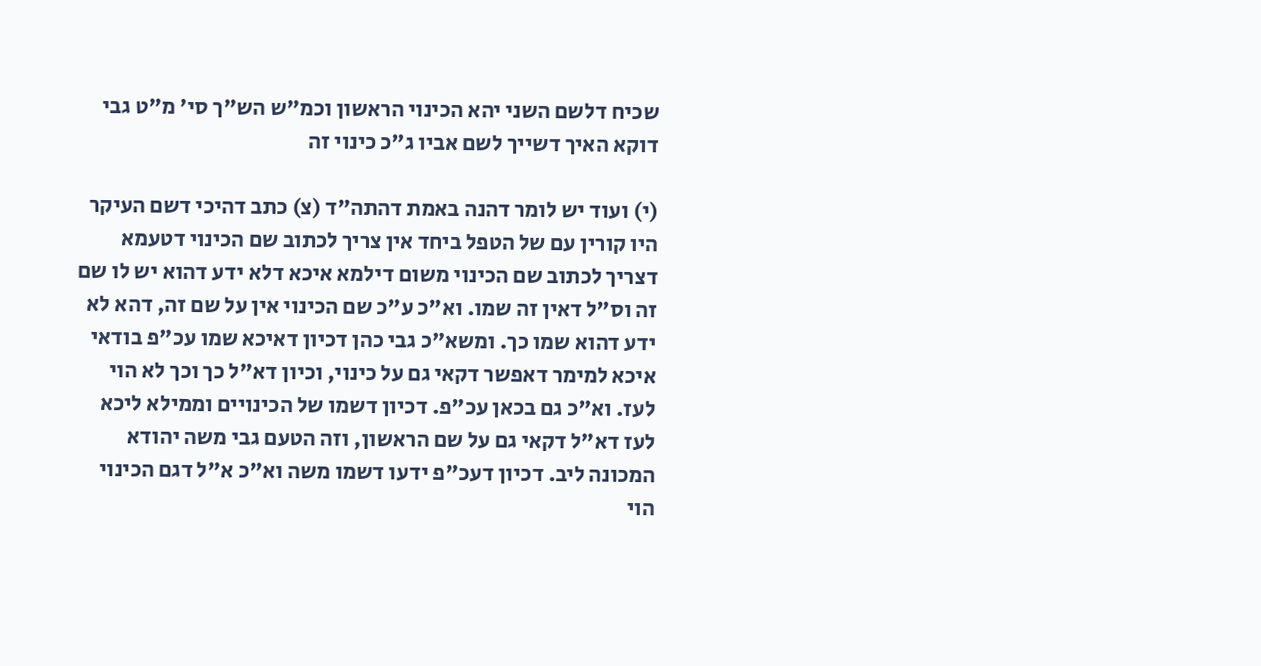שכיח דלשם השני יהא הכינוי הראשון וכמ"ש הש"ך סי' מ"ט גבי דוקא האיך דשייך לשם אביו ג"כ כינוי זה

(י) ועוד יש לומר דהנה באמת דהתה"ד (צ) כתב דהיכי דשם העיקר היו קורין עם של הטפל ביחד אין צריך לכתוב שם הכינוי דטעמא דצריך לכתוב שם הכינוי משום דילמא איכא דלא ידע דהוא יש לו שם זה וס"ל דאין זה שמו. וא"כ ע"כ שם הכינוי אין על שם זה, דהא לא ידע דהוא שמו כך. ומשא"כ גבי כהן דכיון דאיכא שמו עכ"פ בודאי איכא למימר דאפשר דקאי גם על כינוי, וכיון דא"ל כך וכך לא הוי לעז. וא"כ גם בכאן עכ"פ. דכיון דשמו של הכינויים וממילא ליכא לעז דא"ל דקאי גם על שם הראשון, וזה הטעם גבי משה יהודא המכונה ליב. דכיון דעכ"פ ידעו דשמו משה וא"כ א"ל דגם הכינוי הוי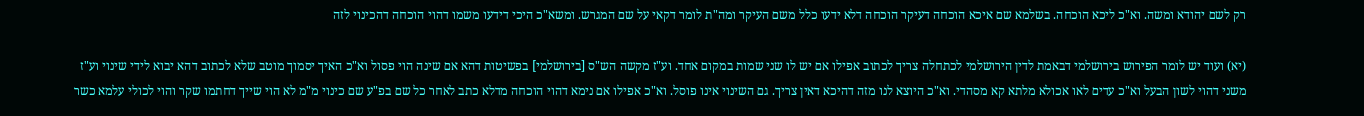רק לשם יהודא ומשה. וא"כ ליכא הוכחה. בשלמא שם איכא הוכחה דעיקר הוכחה דלא ידעו כלל משם העיקר ומה"ת לומר דקאי על שם המגרש. ומשא"כ היכי דידעו משמו דהוי הוכחה דהכינוי לזה

(יא) ועוד יש לומר הפירוש בירושלמי דבאמת לדין הירושלמי לכתחלה צריך לכתוב אפילו אם יש לו שני שמות במקום אחד. וע"ז מקשה הש"ס [בירושלמי] בפשיטות דהא אם שינה הוי פסול וא"כ האיך יסמוך מוטב שלא לכתוב דהא יבוא לידי שינוי וע"ז משני דהוי לשון הבעל וא"כ עדים לאו אכולא מלתא קא מסהדי. וא"כ היוצא לנו מזה דהיכא דאין צריך. גם השינוי אינו פוסל. וא"כ אפילו אם נימא דהוי הוכחה מדלא כתב לאחר כל שם בפ"ע שם כינוי מ"מ לא הוי שייך דחתמו שקר והוי לכולי עלמא כשר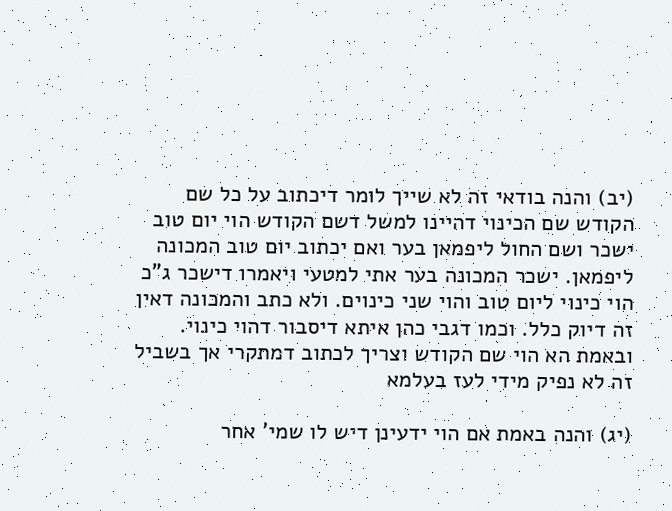(יב) והנה בודאי זה לא שייך לומר דיכתוב על כל שם הקודש שם הכינוי דהיינו למשל דשם הקודש הוי יום טוב ישכר ושם החול ליפמאן בער ואם יכתוב יום טוב המכונה ליפמאן. ישכר המכונה בער אתי למטעי ויאמרו דישכר ג"כ הוי כינוי ליום טוב והוי שני כינוים. ולא כתב והמכונה דאין זה דיוק כלל. וכמו דגבי כהן איתא דיסבור דהוי כינוי. ובאמת הא הוי שם הקודש וצריך לכתוב דמתקרי אך בשביל זה לא נפיק מידי לעז בעלמא

(יג) והנה באמת אם הוי ידעינן דיש לו שמי' אחר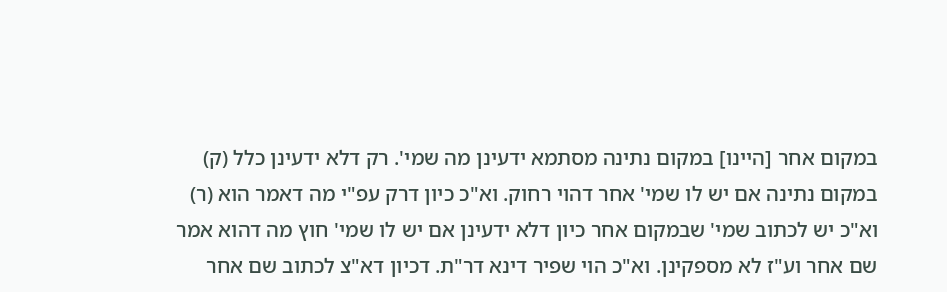במקום אחר [היינו] במקום נתינה מסתמא ידעינן מה שמי'. רק דלא ידעינן כלל (ק) במקום נתינה אם יש לו שמי' אחר דהוי רחוק. וא"כ כיון דרק עפ"י מה דאמר הוא (ר) וא"כ יש לכתוב שמי' שבמקום אחר כיון דלא ידעינן אם יש לו שמי' חוץ מה דהוא אמר שם אחר וע"ז לא מספקינן. וא"כ הוי שפיר דינא דר"ת. דכיון דא"צ לכתוב שם אחר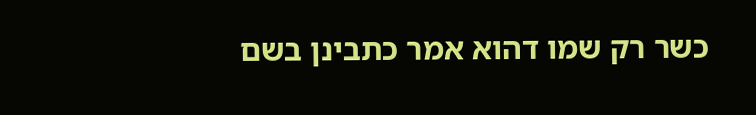כשר רק שמו דהוא אמר כתבינן בשם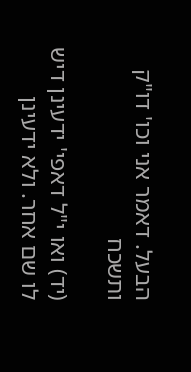הבעל. דאמר אני וכו' דו"ק ותשכח

(יד) ואו י"ל דאפי' ידעינן דיש לו שם אחר. ולא ידעינן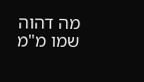מה דהוה שמו מ"מ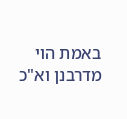באמת הוי מדרבנן וא"כ